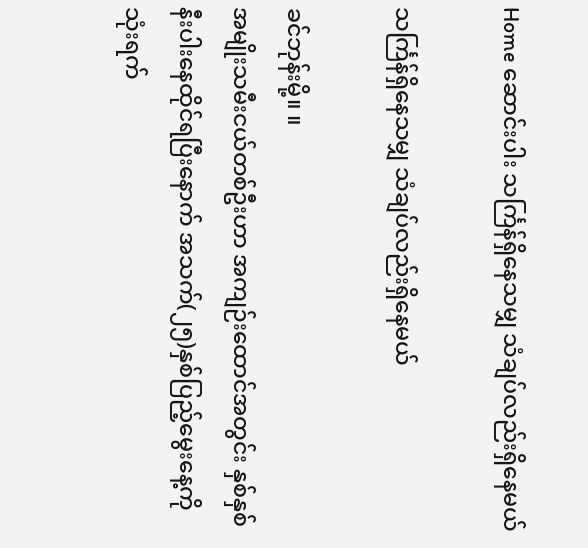Home ဆောင်းပါး သင်္ကြန်ရှိနေသမျှ သံချပ်လည်းရှိနေမယ်

သင်္ကြန်ရှိနေသမျှ သံချပ်လည်းရှိနေမယ်

ခင်ဘုန်းမို့။ ။
အမျိုးသမီးငယ်တစ်ဦးဟာ အကျဉ်းထောင်အတွင်း နှစ်နှစ်နီးပါးနေထိုင်ရပြီးနောက် အသက်(၂၅)နှစ်ပြည့်မွေးနေ့ကို သုံးရက်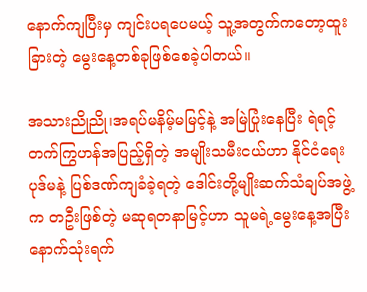နောက်ကျပြီးမှ ကျင်းပရပေမယ့် သူ့အတွက်ကတော့ထူးခြားတဲ့ မွေးနေ့တစ်ခုဖြစ်စေခဲ့ပါတယ်။

အသားညိုညို၊အရပ်မနိမ့်မမြင့်နဲ့ အမြဲပြုံးနေပြီး ရဲရင့်တက်ကြွဟန်အပြည့်ရှိတဲ့ အမျိုးသမီးငယ်ဟာ နိုင်ငံရေးပုဒ်မနဲ့ ပြစ်ဒဏ်ကျခံခဲ့ရတဲ့ ဒေါင်းတို့မျိုးဆက်သံချပ်အဖွဲ့က တဦးဖြစ်တဲ့ မဆုရတနာမြင့်ဟာ သူမရဲ့မွေးနေ့အပြီး နောက်သုံးရက်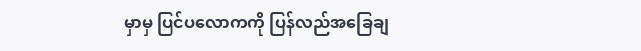မှာမှ ပြင်ပလောကကို ပြန်လည်အခြေချ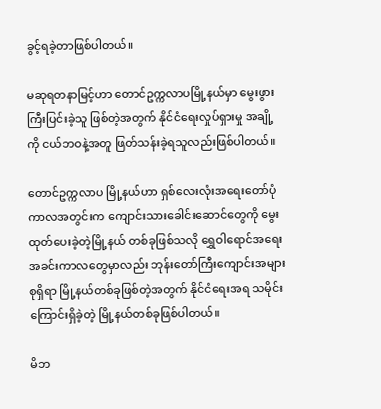ခွင့်ရခဲ့တာဖြစ်ပါတယ်။

မဆုရတနာမြင့်ဟာ တောင်ဥက္ကလာပမြို့နယ်မှာ မွေးဖွားကြီးပြင်းခဲ့သူ ဖြစ်တဲ့အတွက် နိုင်ငံရေးလှုပ်ရှားမှု အချို့ကို ငယ်ဘဝနဲ့အတူ ဖြတ်သန်းခဲ့ရသူလည်းဖြစ်ပါတယ်။

တောင်ဥက္ကလာပ မြို့နယ်ဟာ ရှစ်လေးလုံးအရေးတော်ပုံကာလအတွင်းက ကျောင်းသားခေါင်းဆောင်တွေကို မွေးထုတ်ပေးခဲ့တဲ့မြို့နယ် တစ်ခုဖြစ်သလို ရွှေဝါရောင်အရေးအခင်းကာလတွေမှာလည်း ဘုန်းတော်ကြီးကျောင်းအများစုရှိရာ မြို့နယ်တစ်ခုဖြစ်တဲ့အတွက် နိုင်ငံရေးအရ သမိုင်းကြောင်းရှိခဲ့တဲ့ မြို့နယ်တစ်ခုဖြစ်ပါတယ်။

မိဘ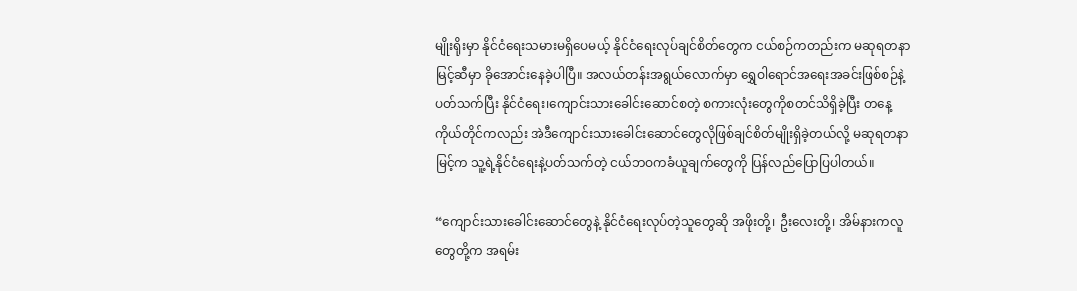မျိုးရိုးမှာ နိုင်ငံရေးသမားမရှိပေမယ့် နိုင်ငံရေးလုပ်ချင်စိတ်တွေက ငယ်စဉ်ကတည်းက မဆုရတနာမြင့်ဆီမှာ ခိုအောင်းနေခဲ့ပါပြီ။ အလယ်တန်းအရွယ်လောက်မှာ ရွှေဝါရောင်အရေးအခင်းဖြစ်စဉ်နဲ့ ပတ်သက်ပြီး နိုင်ငံရေး၊ကျောင်းသားခေါင်းဆောင်စတဲ့ စကားလုံးတွေကိုစတင်သိရှိခဲ့ပြီး တနေ့ကိုယ်တိုင်ကလည်း အဲဒီကျောင်းသားခေါင်းဆောင်တွေလိုဖြစ်ချင်စိတ်မျိုးရှိခဲ့တယ်လို့ မဆုရတနာမြင့်က သူ့ရဲ့နိုင်ငံရေးနဲ့ပတ်သက်တဲ့ ငယ်ဘဝကခံယူချက်တွေကို ပြန်လည်ပြောပြပါတယ်။

“ကျောင်းသားခေါင်းဆောင်တွေနဲ့ နိုင်ငံရေးလုပ်တဲ့သူတွေဆို အဖိုးတို့၊ ဦးလေးတို့၊ အိမ်နားကလူတွေတို့က အရမ်း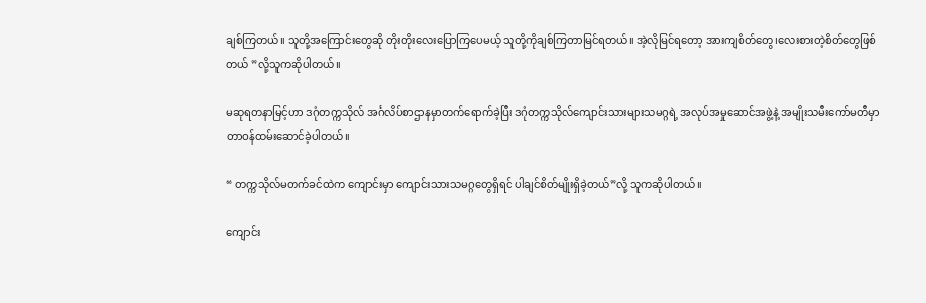ချစ်ကြတယ်။ သူတို့အကြောင်းတွေဆို တိုးတိုးလေးပြောကြပေမယ့် သူတို့ကိုချစ်ကြတာမြင်ရတယ်။ အဲ့လိုမြင်ရတော့ အားကျစိတ်တွေ၊လေးစားတဲ့စိတ်တွေဖြစ်တယ် ”လို့သူကဆိုပါတယ်။

မဆုရတနာမြင့်ဟာ ဒဂုံတက္ကသိုလ် အင်္ဂလိပ်စာဌာနမှာတက်ရောက်ခဲ့ပြီး ဒဂုံတက္ကသိုလ်ကျောင်းသားများသမဂ္ဂရဲ့ အလုပ်အမှုဆောင်အဖွဲ့နဲ့ အမျိုးသမီးကော်မတီမှာ တာဝန်ထမ်းဆောင်ခဲ့ပါတယ်။

“ တက္ကသိုလ်မတက်ခင်ထဲက ကျောင်းမှာ ကျောင်းသားသမဂ္ဂတွေရှိရင် ပါချင်စိတ်မျိုးရှိခဲ့တယ်”လို့ သူကဆိုပါတယ်။

ကျောင်း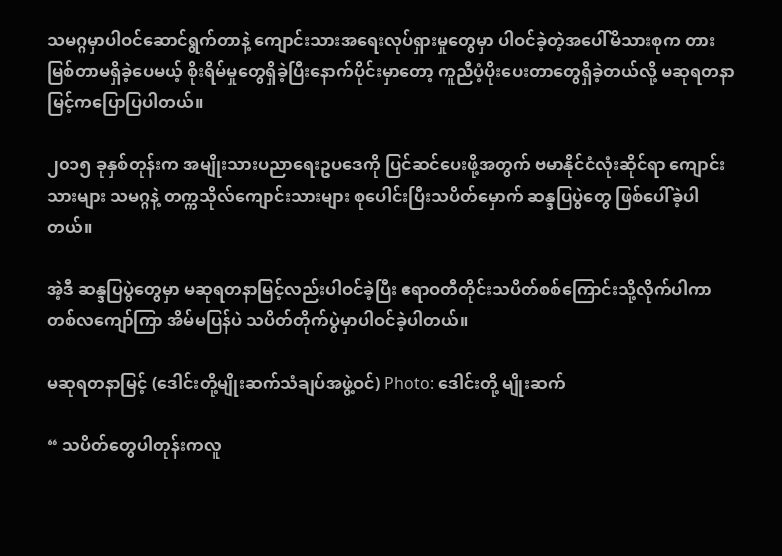သမဂ္ဂမှာပါဝင်ဆောင်ရွက်တာနဲ့ ကျောင်းသားအရေးလုပ်ရှားမှုတွေမှာ ပါဝင်ခဲ့တဲ့အပေါ်မိသားစုက တားမြစ်တာမရှိခဲ့ပေမယ့် စိုးရိမ်မှုတွေရှိခဲ့ပြီးနောက်ပိုင်းမှာတော့ ကူညီပံ့ပိုးပေးတာတွေရှိခဲ့တယ်လို့ မဆုရတနာမြင့်ကပြောပြပါတယ်။

၂၀၁၅ ခုနှစ်တုန်းက အမျိုးသားပညာရေးဥပဒေကို ပြင်ဆင်ပေးဖို့အတွက် ဗမာနိုင်ငံလုံးဆိုင်ရာ ကျောင်းသားများ သမဂ္ဂနဲ့ တက္ကသိုလ်ကျောင်းသားများ စုပေါင်းပြီးသပိတ်မှောက် ဆန္ဒပြပွဲတွေ ဖြစ်ပေါ်ခဲ့ပါတယ်။

အဲ့ဒီ ဆန္ဒပြပွဲတွေမှာ မဆုရတနာမြင့်လည်းပါဝင်ခဲ့ပြီး ဧရာဝတီတိုင်းသပိတ်စစ်ကြောင်းသို့လိုက်ပါကာ တစ်လကျော်ကြာ အိမ်မပြန်ပဲ သပိတ်တိုက်ပွဲမှာပါဝင်ခဲ့ပါတယ်။

မဆုရတနာမြင့် (ဒေါင်းတို့မျိုးဆက်သံချပ်အဖွဲ့ဝင်) Photo: ဒေါင်းတို့ မျိုးဆက်

“ သပိတ်တွေပါတုန်းကလူ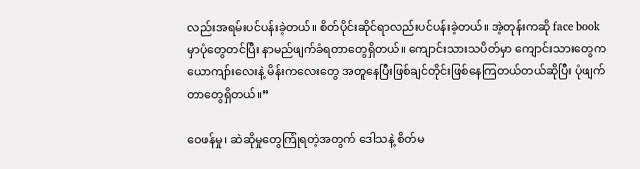လည်းအရမ်းပင်ပန်းခဲ့တယ်။ စိတ်ပိုင်းဆိုင်ရာလည်းပင်ပန်းခဲ့တယ်။ အဲ့တုန်းကဆို face book မှာပုံတွေတင်ပြီး နာမည်ဖျက်ခံရတာတွေရှိတယ်။ ကျောင်းသားသပိတ်မှာ ကျောင်းသားတွေက ယောကျာ်းလေးနဲ့ မိန်းကလေးတွေ အတူနေပြီးဖြစ်ချင်တိုင်းဖြစ်နေကြတယ်တယ်ဆိုပြီး ပုံဖျက်တာတွေရှိတယ်။”

ဝေဖန်မှု၊ ဆဲဆိုမှုတွေကြုံရတဲ့အတွက် ဒေါသနဲ့ စိတ်မ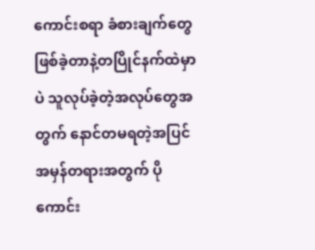ကောင်းစရာ ခံစားချက်တွေ ဖြစ်ခဲ့တာနဲ့တပြိုင်နက်ထဲမှာ ပဲ သူလုပ်ခဲ့တဲ့အလုပ်တွေအတွက် နောင်တမရတဲ့အပြင် အမှန်တရားအတွက် ပိုကောင်း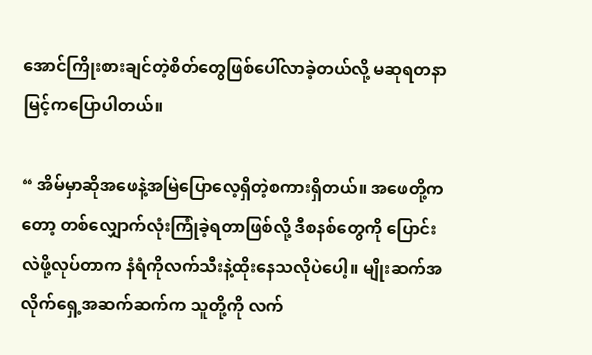အောင်ကြိုးစားချင်တဲ့စိတ်တွေဖြစ်ပေါ်လာခဲ့တယ်လို့ မဆုရတနာမြင့်ကပြောပါတယ်။

“ အိမ်မှာဆိုအဖေနဲ့အမြဲပြောလေ့ရှိတဲ့စကားရှိတယ်။ အဖေတို့ကတော့ တစ်လျှောက်လုံးကြုံခဲ့ရတာဖြစ်လို့ ဒီစနစ်တွေကို ပြောင်းလဲဖို့လုပ်တာက နံရံကိုလက်သီးနဲ့ထိုးနေသလိုပဲပေါ့။ မျိုးဆက်အလိုက်ရှေ့အဆက်ဆက်က သူတို့ကို လက်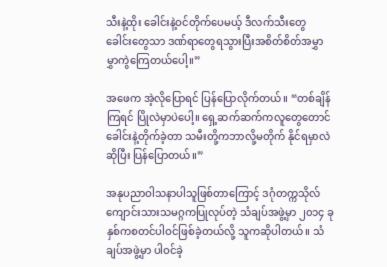သီးနဲ့ထိုး ခေါင်းနဲ့ဝင်တိုက်ပေမယ့် ဒီလက်သီးတွေ ခေါင်းတွေသာ ဒဏ်ရာတွေရသွားပြီးအစိတ်စိတ်အမွှာမွှာကွဲကြေတယ်ပေါ့။”

အဖေက အဲ့လိုပြောရင် ပြန်ပြောလိုက်တယ်။ “တစ်ချိန်ကြရင် ပြိုလဲမှာပဲပေါ့။ ရှေ့ဆက်ဆက်ကလူတွေတောင် ခေါင်းနဲ့တိုက်ခဲ့တာ သမီးတို့ကဘာလို့မတိုက် နိုင်ရမှာလဲဆိုပြီး ပြန်ပြောတယ်။”

အနုပညာဝါသနာပါသူဖြစ်တာကြောင့် ဒဂုံတက္ကသိုလ် ကျောင်းသားသမဂ္ဂကပြုလုပ်တဲ့ သံချပ်အဖွဲ့မှာ ၂၀၁၄ ခုနှစ်ကစတင်ပါဝင်ဖြစ်ခဲ့တယ်လို့ သူကဆိုပါတယ်။ သံချပ်အဖွဲ့မှာ ပါဝင်ခဲ့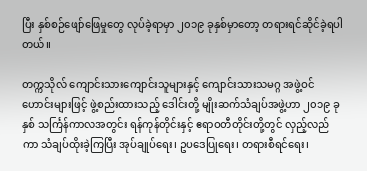ပြီး နှစ်စဉ်ဖျော်ဖြေမှုတွေ လုပ်ခဲ့ရာမှာ ၂၀၁၉ ခုနှစ်မှာတော့ တရားရင်ဆိုင်ခဲ့ရပါတယ်။

တက္ကသိုလ် ကျောင်းသားကျောင်းသူများနှင့် ကျောင်းသားသမဂ္ဂ အဖွဲ့ဝင်ဟောင်းများဖြင့် ဖွဲ့စည်းထားသည့် ဒေါင်းတို့ မျိုးဆက်သံချပ်အဖွဲ့ဟာ ၂၀၁၉ ခုနှစ် သင်္ကြန်ကာလအတွင်း ရန်ကုန်တိုင်းနှင့် ဧရာဝတီတိုင်းတို့တွင် လှည့်လည်ကာ သံချပ်ထိုးခဲ့ကြပြီး အုပ်ချုပ်ရေး၊ ဥပဒေပြုရေး၊ တရားစီရင်ရေး၊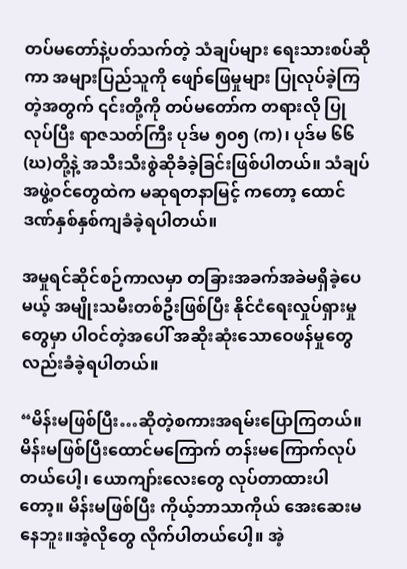တပ်မတော်နဲ့ပတ်သက်တဲ့ သံချပ်များ ရေးသားစပ်ဆိုကာ အများပြည်သူကို ဖျော်ဖြေမှုများ ပြုလုပ်ခဲ့ကြတဲ့အတွက် ၎င်းတို့ကို တပ်မတော်က တရားလို ပြုလုပ်ပြီး ရာဇသတ်ကြီး ပုဒ်မ ၅၀၅ (က)၊ ပုဒ်မ ၆၆(ဃ)တို့နဲ့ အသီးသီးစွဲဆိုခံခဲ့ခြင်းဖြစ်ပါတယ်။ သံချပ်အဖွဲ့ဝင်တွေထဲက မဆုရတနာမြင့် ကတော့ ထောင်ဒဏ်နှစ်နှစ်ကျခံခဲ့ရပါတယ်။

အမှုရင်ဆိုင်စဉ်ကာလမှာ တခြားအခက်အခဲမရှိခဲ့ပေမယ့် အမျိုးသမီးတစ်ဦးဖြစ်ပြီး နိုင်ငံရေးလှုပ်ရှားမှုတွေမှာ ပါဝင်တဲ့အပေါ် အဆိုးဆုံးသောဝေဖန်မှုတွေလည်းခံခဲ့ရပါတယ်။

“မိန်းမဖြစ်ပြီး…ဆိုတဲ့စကားအရမ်းပြောကြတယ်။ မိန်းမဖြစ်ပြီးထောင်မကြောက် တန်းမကြောက်လုပ်တယ်ပေါ့၊ ယောကျာ်းလေးတွေ လုပ်တာထားပါတော့။ မိန်းမဖြစ်ပြီး ကိုယ့်ဘာသာကိုယ် အေးဆေးမနေဘူး။အဲ့လိုတွေ လိုက်ပါတယ်ပေါ့။ အဲ့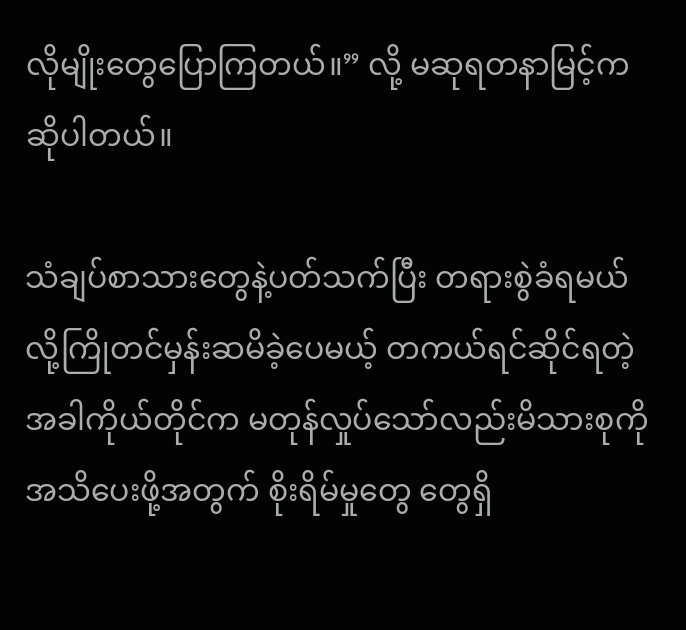လိုမျိုးတွေပြောကြတယ်။” လို့ မဆုရတနာမြင့်က ဆိုပါတယ်။

သံချပ်စာသားတွေနဲ့ပတ်သက်ပြီး တရားစွဲခံရမယ်လို့ကြိုတင်မှန်းဆမိခဲ့ပေမယ့် တကယ်ရင်ဆိုင်ရတဲ့အခါကိုယ်တိုင်က မတုန်လှုပ်သော်လည်းမိသားစုကို အသိပေးဖို့အတွက် စိုးရိမ်မှုတွေ တွေရှိ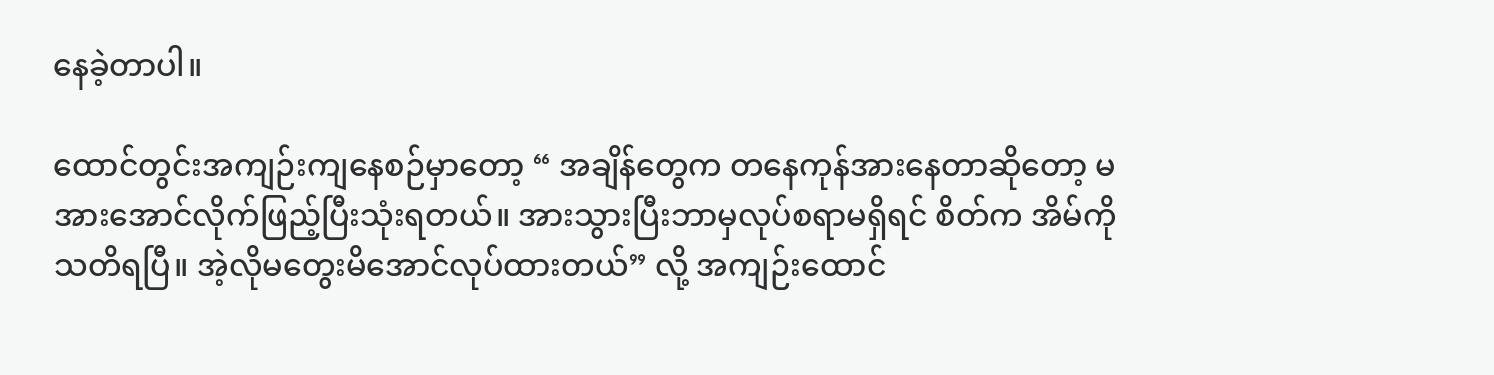နေခဲ့တာပါ။

ထောင်တွင်းအကျဉ်းကျနေစဉ်မှာတော့ “ အချိန်တွေက တနေကုန်အားနေတာဆိုတော့ မအားအောင်လိုက်ဖြည့်ပြီးသုံးရတယ်။ အားသွားပြီးဘာမှလုပ်စရာမရှိရင် စိတ်က အိမ်ကိုသတိရပြီ။ အဲ့လိုမတွေးမိအောင်လုပ်ထားတယ်” လို့ အကျဉ်းထောင်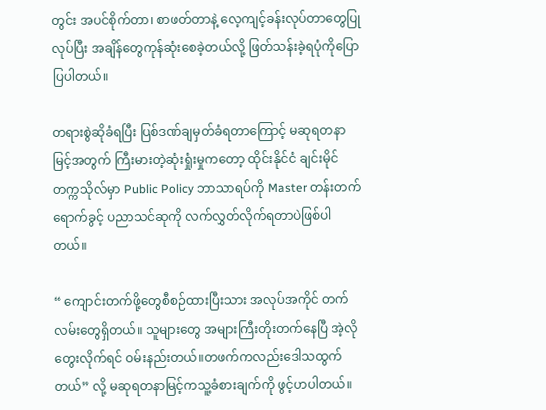တွင်း အပင်စိုက်တာ၊ စာဖတ်တာနဲ့ လေ့ကျင့်ခန်းလုပ်တာတွေပြုလုပ်ပြီး အချိန်တွေကုန်ဆုံးစေခဲ့တယ်လို့ ဖြတ်သန်းခဲ့ရပုံကိုပြောပြပါတယ်။

တရားစွဲဆိုခံရပြီး ပြစ်ဒဏ်ချမှတ်ခံရတာကြောင့် မဆုရတနာမြင့်အတွက် ကြီးမားတဲ့ဆုံးရှုံးမှုကတော့ ထိုင်းနိုင်ငံ ချင်းမိုင်တက္ကသိုလ်မှာ Public Policy ဘာသာရပ်ကို Master တန်းတက်ရောက်ခွင့် ပညာသင်ဆုကို လက်လွှတ်လိုက်ရတာပဲဖြစ်ပါတယ်။

“ ကျောင်းတက်ဖို့တွေစီစဉ်ထားပြီးသား အလုပ်အကိုင် တက်လမ်းတွေရှိတယ်။ သူများတွေ အများကြီးတိုးတက်နေပြီ အဲ့လိုတွေးလိုက်ရင် ဝမ်းနည်းတယ်။တဖက်ကလည်းဒေါသထွက်တယ်” လို့ မဆုရတနာမြင့်ကသူ့ခံစားချက်ကို ဖွင့်ဟပါတယ်။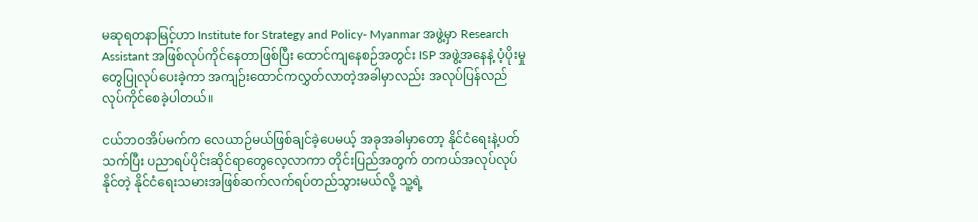မဆုရတနာမြင့်ဟာ Institute for Strategy and Policy- Myanmar အဖွဲ့မှာ Research Assistant အဖြစ်လုပ်ကိုင်နေတာဖြစ်ပြီး ထောင်ကျနေစဉ်အတွင်း ISP အဖွဲ့အနေနဲ့ ပံ့ပိုးမှုတွေပြုလုပ်ပေးခဲ့ကာ အကျဉ်းထောင်ကလွှတ်လာတဲ့အခါမှာလည်း အလုပ်ပြန်လည်လုပ်ကိုင်စေခဲ့ပါတယ်။

ငယ်ဘဝအိပ်မက်က လေယာဉ်မယ်ဖြစ်ချင်ခဲ့ပေမယ့် အခုအခါမှာတော့ နိုင်ငံရေးနဲ့ပတ်သက်ပြီး ပညာရပ်ပိုင်းဆိုင်ရာတွေလေ့လာကာ တိုင်းပြည်အတွက် တကယ်အလုပ်လုပ်နိုင်တဲ့ နိုင်ငံရေးသမားအဖြစ်ဆက်လက်ရပ်တည်သွားမယ်လို့ သူ့ရဲ့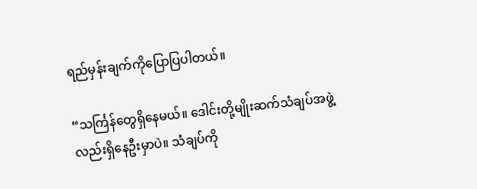ရည်မှန်းချက်ကိုပြောပြပါတယ်။

“သင်္ကြန်တွေရှိနေမယ်။ ဒေါင်းတို့မျိုးဆက်သံချပ်အဖွဲ့လည်းရှိနေဦးမှာပဲ။ သံချပ်ကို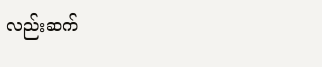လည်းဆက်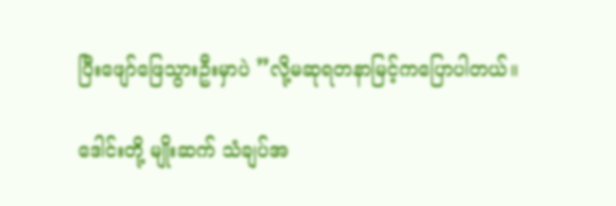ပြီးဖျော်ဖြေသွားဦးမှာပဲ ”လို့မဆုရတနာမြင့်ကပြောပါတယ်။

ဒေါင်းတို့ မျိုးဆက် သံချပ်အ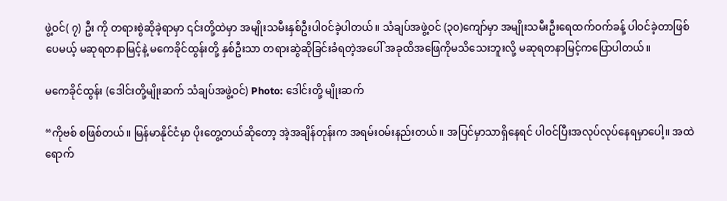ဖွဲ့ဝင်( ၇) ဦး ကို တရားစွဲဆိုခဲ့ရာမှာ ၎င်းတို့ထဲမှာ အမျိုးသမီးနှစ်ဦးပါဝင်ခဲ့ပါတယ်။ သံချပ်အဖွဲ့ဝင် (၃၀)ကျော်မှာ အမျိုးသမီးဦးရေထက်ဝက်ခန့် ပါဝင်ခဲ့တာဖြစ်ပေမယ့် မဆုရတနာမြင့်နဲ့ မကေခိုင်ထွန်းတို့ နှစ်ဦးသာ တရားဆွဲဆိုခြင်းခံရတဲ့အပေါ် အခုထိအဖြေကိုမသိသေးဘူးလို့ မဆုရတနာမြင့်ကပြောပါတယ်။

မကေခိုင်ထွန်း (ဒေါင်းတို့မျိုးဆက် သံချပ်အဖွဲ့ဝင်) Photo: ဒေါင်းတို့ မျိုးဆက်

“ကိုဗစ် စဖြစ်တယ်။ မြန်မာနိုင်ငံမှာ ပိုးတွေ့တယ်ဆိုတော့ အဲ့အချိန်တုန်းက အရမ်းဝမ်းနည်းတယ်။ အပြင်မှာသာရှိနေရင် ပါဝင်ပြီးအလုပ်လုပ်နေရမှာပေါ့။ အထဲရောက်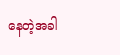နေတဲ့အခါ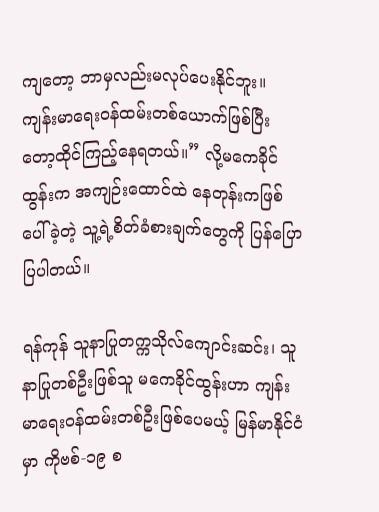ကျတော့ ဘာမှလည်းမလုပ်ပေးနိုင်ဘူး။ ကျန်းမာရေးဝန်ထမ်းတစ်ယောက်ဖြစ်ပြီးတော့ထိုင်ကြည့်နေရတယ်။” လို့မကေခိုင်ထွန်းက အကျဉ်းထောင်ထဲ နေတုန်းကဖြစ်ပေါ်ခဲ့တဲ့ သူ့ရဲ့စိတ်ခံစားချက်တွေကို ပြန်ပြောပြပါတယ်။

ရန်ကုန် သူနာပြုတက္ကသိုလ်ကျောင်းဆင်း၊ သူနာပြုတစ်ဦးဖြစ်သူ မကေခိုင်ထွန်းဟာ ကျန်းမာရေးဝန်ထမ်းတစ်ဦးဖြစ်ပေမယ့် မြန်မာနိုင်ငံမှာ ကိုဗစ်-၁၉ စ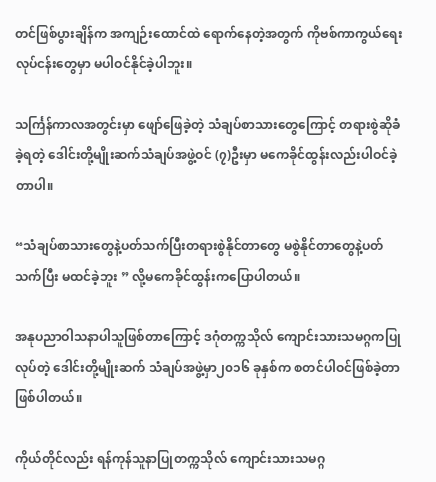တင်ဖြစ်ပွားချိန်က အကျဉ်းထောင်ထဲ ရောက်နေတဲ့အတွက် ကိုဗစ်ကာကွယ်ရေးလုပ်ငန်းတွေမှာ မပါဝင်နိုင်ခဲ့ပါဘူး။

သင်္ကြန်ကာလအတွင်းမှာ ဖျော်ဖြေခဲ့တဲ့ သံချပ်စာသားတွေကြောင့် တရားစွဲဆိုခံခဲ့ရတဲ့ ဒေါင်းတို့မျိုးဆက်သံချပ်အဖွဲ့ဝင် (၇)ဦးမှာ မကေခိုင်ထွန်းလည်းပါဝင်ခဲ့တာပါ။

“သံချပ်စာသားတွေနဲ့ပတ်သက်ပြီးတရားစွဲနိုင်တာတွေ မစွဲနိုင်တာတွေနဲ့ပတ်သက်ပြီး မထင်ခဲ့ဘူး ” လို့မကေခိုင်ထွန်းကပြောပါတယ်။

အနုပညာဝါသနာပါသူဖြစ်တာကြောင့် ဒဂုံတက္ကသိုလ် ကျောင်းသားသမဂ္ဂကပြုလုပ်တဲ့ ဒေါင်းတို့မျိုးဆက် သံချပ်အဖွဲ့မှာ၂၀၁၆ ခုနှစ်က စတင်ပါဝင်ဖြစ်ခဲ့တာဖြစ်ပါတယ်။

ကိုယ်တိုင်လည်း ရန်ကုန်သူနာပြုတက္ကသိုလ် ကျောင်းသားသမဂ္ဂ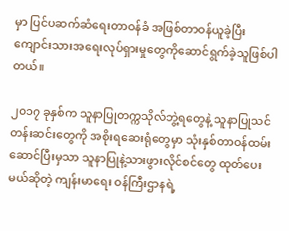မှာ ပြင်ပဆက်ဆံရေးတာဝန်ခံ အဖြစ်တာဝန်ယူခဲ့ပြီး ကျောင်းသားအရေးလုပ်ရှားမှုတွေကိုဆောင်ရွက်ခဲ့သူဖြစ်ပါတယ်။

၂၀၁၇ ခုနှစ်က သူနာပြုတက္ကသိုလ်ဘွဲ့ရတွေနဲ့ သူနာပြုသင်တန်းဆင်းတွေကို အစိုးရဆေးရုံတွေမှာ သုံးနှစ်တာဝန်ထမ်းဆောင်ပြီးမှသာ သူနာပြုနဲ့သားဖွားလိုင်စင်တွေ ထုတ်ပေးမယ်ဆိုတဲ့ ကျန်းမာရေး ဝန်ကြီးဌာနရဲ့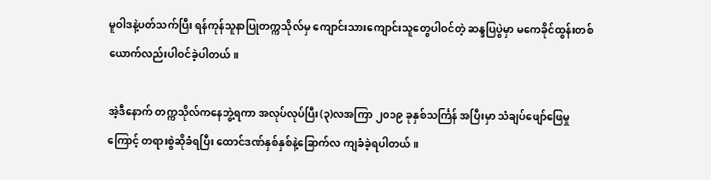မူဝါဒနဲ့ပတ်သက်ပြီး ရန်ကုန်သူနာပြုတက္ကသိုလ်မှ ကျောင်းသားကျောင်းသူတွေပါဝင်တဲ့ ဆန္ဒပြပွဲမှာ မကေခိုင်ထွန်းတစ်ယောက်လည်းပါဝင်ခဲ့ပါတယ်။

အဲ့ဒီနောက် တက္ကသိုလ်ကနေဘွဲ့ရကာ အလုပ်လုပ်ပြီး(၃)လအကြာ ၂၀၁၉ ခုနှစ်သင်္ကြန် အပြီးမှာ သံချပ်ဖျော်ဖြေမှုကြောင့် တရားစွဲဆိုခံရပြီး ထောင်ဒဏ်နှစ်နှစ်နဲ့ခြောက်လ ကျခံခဲ့ရပါတယ်။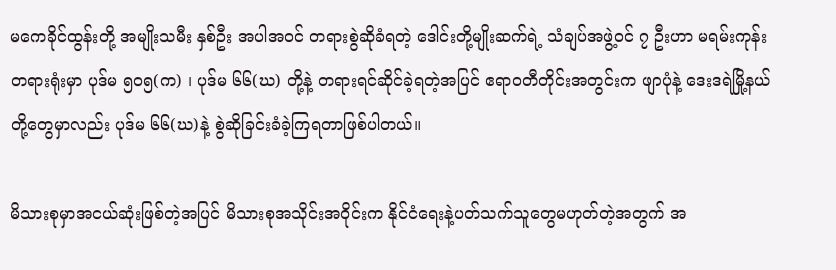မကေခိုင်ထွန်းတို့ အမျိုးသမီး နှစ်ဦး အပါအဝင် တရားစွဲဆိုခံရတဲ့ ဒေါင်းတို့မျိုးဆက်ရဲ့ သံချပ်အဖွဲ့ဝင် ၇ ဦးဟာ မရမ်းကုန်းတရားရုံးမှာ ပုဒ်မ ၅၀၅(က) ၊ ပုဒ်မ ၆၆(ဃ) တို့နဲ့ တရားရင်ဆိုင်ခဲ့ရတဲ့အပြင် ဧရာဝတီတိုင်းအတွင်းက ဖျာပုံနဲ့ ဒေးဒရဲမြို့နယ်တို့တွေမှာလည်း ပုဒ်မ ၆၆(ဃ)နဲ့ စွဲဆိုခြင်းခံခဲ့ကြရတာဖြစ်ပါတယ်။

မိသားစုမှာအငယ်ဆုံးဖြစ်တဲ့အပြင် မိသားစုအသိုင်းအဝိုင်းက နိုင်ငံရေးနဲ့ပတ်သက်သူတွေမဟုတ်တဲ့အတွက် အ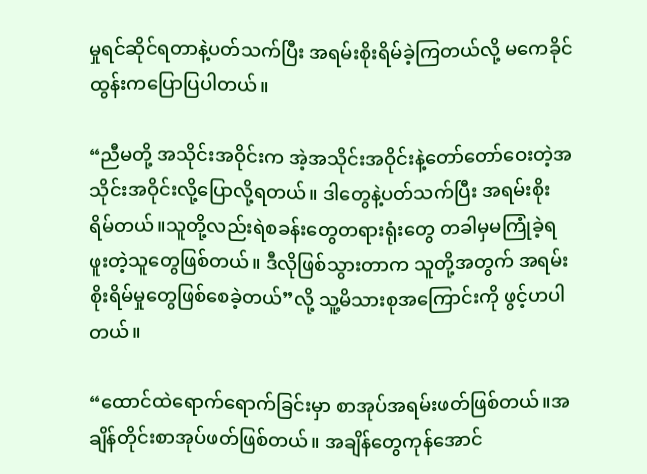မှုရင်ဆိုင်ရတာနဲ့ပတ်သက်ပြီး အရမ်းစိုးရိမ်ခဲ့ကြတယ်လို့ မကေခိုင်ထွန်းကပြောပြပါတယ်။

“ညီမတို့ အသိုင်းအဝိုင်းက အဲ့အသိုင်းအဝိုင်းနဲ့တော်တော်ဝေးတဲ့အသိုင်းအဝိုင်းလို့ပြောလို့ရတယ်။ ဒါတွေနဲ့ပတ်သက်ပြီး အရမ်းစိုးရိမ်တယ်။သူတို့လည်းရဲစခန်းတွေတရားရုံးတွေ တခါမှမကြုံခဲ့ရဖူးတဲ့သူတွေဖြစ်တယ်။ ဒီလိုဖြစ်သွားတာက သူတို့အတွက် အရမ်းစိုးရိမ်မှုတွေဖြစ်စေခဲ့တယ်”လို့ သူ့မိသားစုအကြောင်းကို ဖွင့်ဟပါတယ်။

“ထောင်ထဲရောက်ရောက်ခြင်းမှာ စာအုပ်အရမ်းဖတ်ဖြစ်တယ်။အချိန်တိုင်းစာအုပ်ဖတ်ဖြစ်တယ်။ အချိန်တွေကုန်အောင်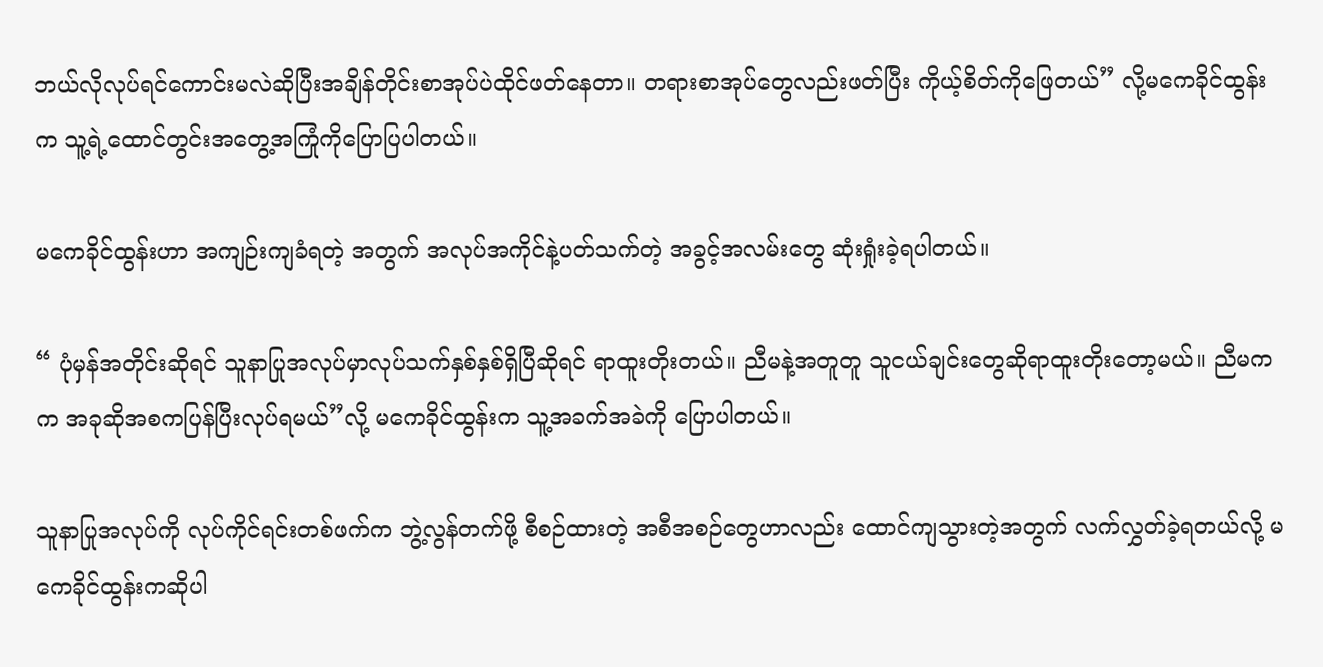ဘယ်လိုလုပ်ရင်ကောင်းမလဲဆိုပြီးအချိန်တိုင်းစာအုပ်ပဲထိုင်ဖတ်နေတာ။ တရားစာအုပ်တွေလည်းဖတ်ပြီး ကိုယ့်စိတ်ကိုဖြေတယ်” လို့မကေခိုင်ထွန်းက သူ့ရဲ့ထောင်တွင်းအတွေ့အကြုံကိုပြောပြပါတယ်။

မကေခိုင်ထွန်းဟာ အကျဉ်းကျခံရတဲ့ အတွက် အလုပ်အကိုင်နဲ့ပတ်သက်တဲ့ အခွင့်အလမ်းတွေ ဆုံးရှုံးခဲ့ရပါတယ်။

“ ပုံမှန်အတိုင်းဆိုရင် သူနာပြုအလုပ်မှာလုပ်သက်နှစ်နှစ်ရှိပြီဆိုရင် ရာထူးတိုးတယ်။ ညီမနဲ့အတူတူ သူငယ်ချင်းတွေဆိုရာထူးတိုးတော့မယ်။ ညီမကက အခုဆိုအစကပြန်ပြီးလုပ်ရမယ်”လို့ မကေခိုင်ထွန်းက သူ့အခက်အခဲကို ပြောပါတယ်။

သူနာပြုအလုပ်ကို လုပ်ကိုင်ရင်းတစ်ဖက်က ဘွဲ့လွန်တက်ဖို့ စီစဉ်ထားတဲ့ အစီအစဉ်တွေဟာလည်း ထောင်ကျသွားတဲ့အတွက် လက်လွှတ်ခဲ့ရတယ်လို့ မကေခိုင်ထွန်းကဆိုပါ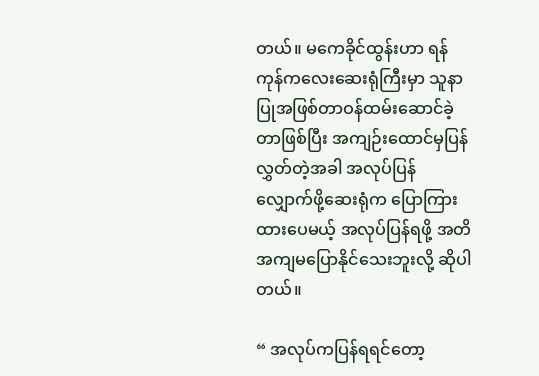တယ်။ မကေခိုင်ထွန်းဟာ ရန်ကုန်ကလေးဆေးရုံကြီးမှာ သူနာပြုအဖြစ်တာဝန်ထမ်းဆောင်ခဲ့တာဖြစ်ပြီး အကျဉ်းထောင်မှပြန်လွှတ်တဲ့အခါ အလုပ်ပြန်လျှောက်ဖို့ဆေးရုံက ပြောကြားထားပေမယ့် အလုပ်ပြန်ရဖို့ အတိအကျမပြောနိုင်သေးဘူးလို့ ဆိုပါတယ်။

“ အလုပ်ကပြန်ရရင်တော့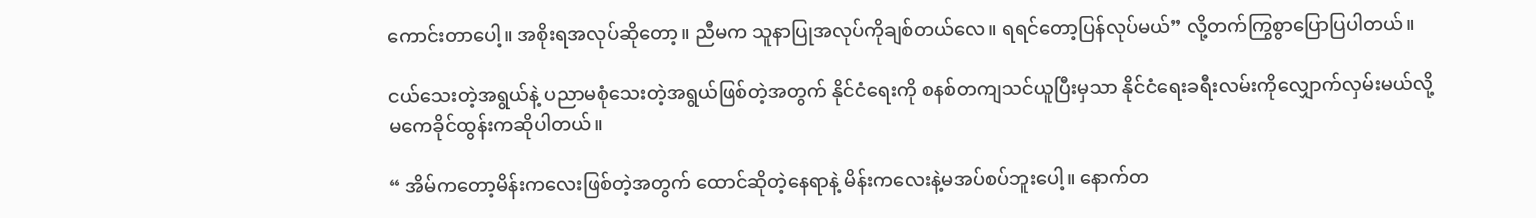ကောင်းတာပေါ့။ အစိုးရအလုပ်ဆိုတော့။ ညီမက သူနာပြုအလုပ်ကိုချစ်တယ်လေ။ ရရင်တော့ပြန်လုပ်မယ်” လို့တက်ကြွစွာပြောပြပါတယ်။

ငယ်သေးတဲ့အရွယ်နဲ့ ပညာမစုံသေးတဲ့အရွယ်ဖြစ်တဲ့အတွက် နိုင်ငံရေးကို စနစ်တကျသင်ယူပြီးမှသာ နိုင်ငံရေးခရီးလမ်းကိုလျှောက်လှမ်းမယ်လို့ မကေခိုင်ထွန်းကဆိုပါတယ်။

“ အိမ်ကတော့မိန်းကလေးဖြစ်တဲ့အတွက် ထောင်ဆိုတဲ့နေရာနဲ့ မိန်းကလေးနဲ့မအပ်စပ်ဘူးပေါ့။ နောက်တ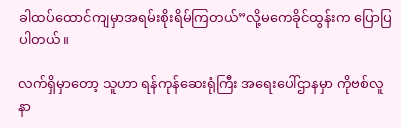ခါထပ်ထောင်ကျမှာအရမ်းစိုးရိမ်ကြတယ်”လို့မကေခိုင်ထွန်းက ပြောပြပါတယ်။

လက်ရှိမှာတော့ သူဟာ ရန်ကုန်ဆေးရုံကြီး အရေးပေါ်ဌာနမှာ ကိုဗစ်လူနာ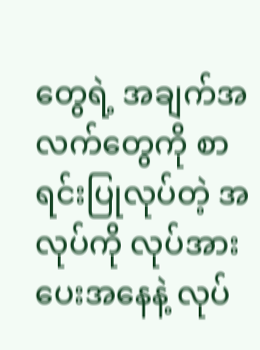တွေရဲ့ အချက်အလက်တွေကို စာရင်းပြုလုပ်တဲ့ အလုပ်ကို လုပ်အားပေးအနေနဲ့ လုပ်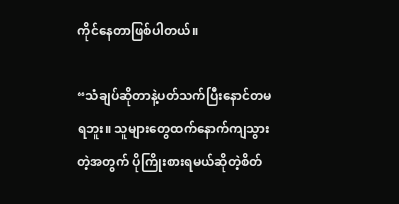ကိုင်နေတာဖြစ်ပါတယ်။

“သံချပ်ဆိုတာနဲ့ပတ်သက်ပြီးနောင်တမရဘူး။ သူများတွေထက်နောက်ကျသွားတဲ့အတွက် ပိုကြိုးစားရမယ်ဆိုတဲ့စိတ်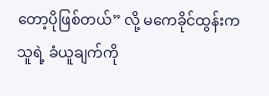တော့ပိုဖြစ်တယ်” လို့ မကေခိုင်ထွန်းက သူရဲ့ ခံယူချက်ကို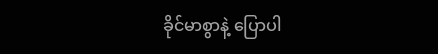ခိုင်မာစွာနဲ့ ပြောပါ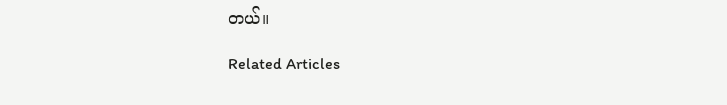တယ်။

Related Articles